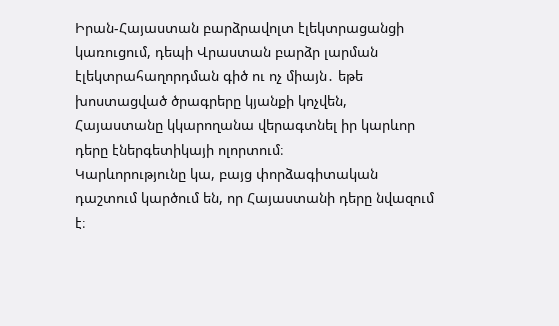Իրան-Հայաստան բարձրավոլտ էլեկտրացանցի կառուցում, դեպի Վրաստան բարձր լարման էլեկտրահաղորդման գիծ ու ոչ միայն․ եթե խոստացված ծրագրերը կյանքի կոչվեն, Հայաստանը կկարողանա վերագտնել իր կարևոր դերը էներգետիկայի ոլորտում։
Կարևորությունը կա, բայց փորձագիտական դաշտում կարծում են, որ Հայաստանի դերը նվազում է։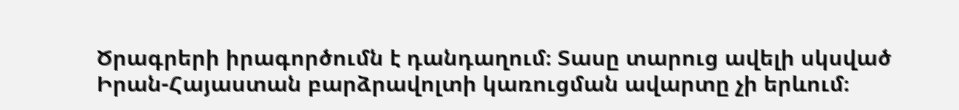Ծրագրերի իրագործումն է դանդաղում։ Տասը տարուց ավելի սկսված Իրան-Հայաստան բարձրավոլտի կառուցման ավարտը չի երևում։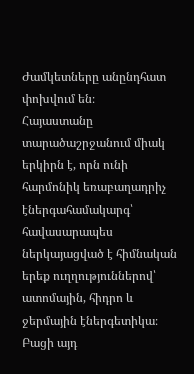Ժամկետները անընդհատ փոխվում են։
Հայաստանը տարածաշրջանում միակ երկիրն է, որն ունի հարմոնիկ եռաբաղադրիչ էներգահամակարգ՝ հավասարապես ներկայացված է հիմնական երեք ուղղություններով՝ ատոմային, հիդրո և ջերմային էներգետիկա։ Բացի այդ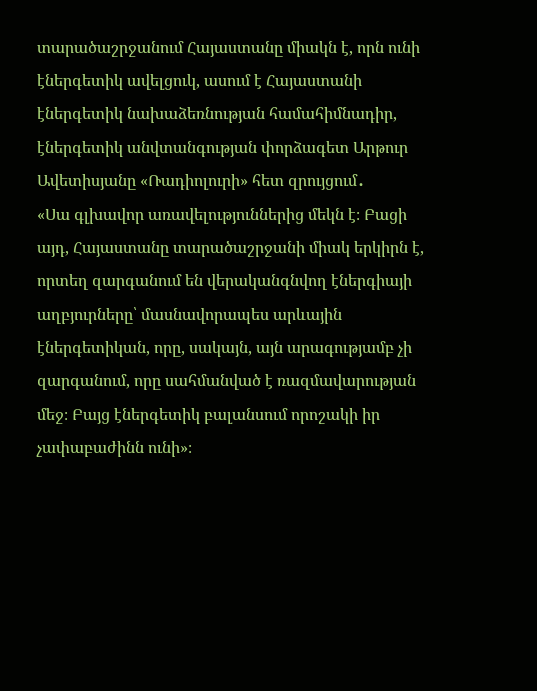տարածաշրջանում Հայաստանը միակն է, որն ունի էներգետիկ ավելցուկ, ասում է Հայաստանի էներգետիկ նախաձեռնության համահիմնադիր, էներգետիկ անվտանգության փորձագետ Արթուր Ավետիսյանը «Ռադիոլուրի» հետ զրույցում․
«Սա գլխավոր առավելություններից մեկն է։ Բացի այդ, Հայաստանը տարածաշրջանի միակ երկիրն է, որտեղ զարգանում են վերականգնվող էներգիայի աղբյուրները՝ մասնավորապես արևային էներգետիկան, որը, սակայն, այն արագությամբ չի զարգանում, որը սահմանված է ռազմավարության մեջ։ Բայց էներգետիկ բալանսում որոշակի իր չափաբաժինն ունի»։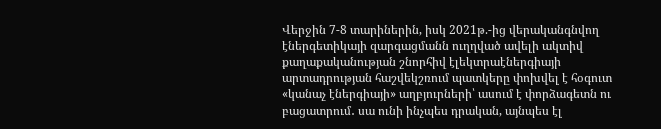Վերջին 7-8 տարիներին, իսկ 2021թ.-ից վերականգնվող էներգետիկայի զարգացմանն ուղղված ավելի ակտիվ քաղաքականության շնորհիվ էլեկտրաէներգիայի արտադրության հաշվեկշռում պատկերը փոխվել է հօգուտ «կանաչ էներգիայի» աղբյուրների՝ ասում է փորձագետն ու բացատրում․ սա ունի ինչպես դրական, այնպես էլ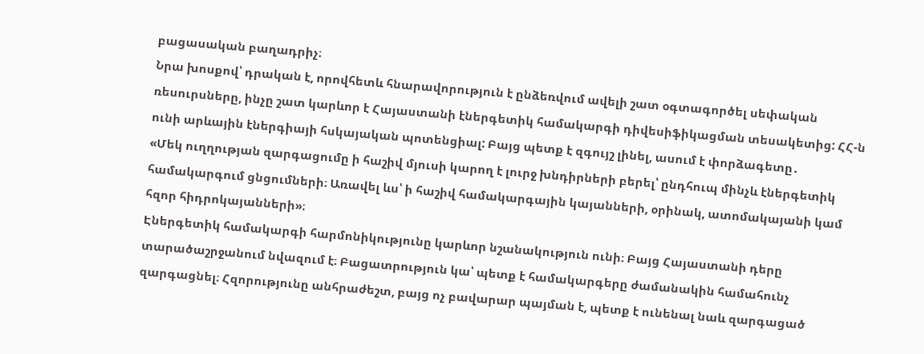բացասական բաղադրիչ։
Նրա խոսքով՝ դրական է, որովհետև հնարավորություն է ընձեռվում ավելի շատ օգտագործել սեփական ռեսուրսները, ինչը շատ կարևոր է Հայաստանի էներգետիկ համակարգի դիվեսիֆիկացման տեսակետից: ՀՀ-ն ունի արևային էներգիայի հսկայական պոտենցիալ: Բայց պետք է զգույշ լինել, ասում է փորձագետը․
«Մեկ ուղղության զարգացումը ի հաշիվ մյուսի կարող է լուրջ խնդիրների բերել՝ ընդհուպ մինչև էներգետիկ համակարգում ցնցումների։ Առավել ևս՝ ի հաշիվ համակարգային կայանների, օրինակ, ատոմակայանի կամ հզոր հիդրոկայանների»։
Էներգետիկ համակարգի հարմոնիկությունը կարևոր նշանակություն ունի։ Բայց Հայաստանի դերը տարածաշրջանում նվազում է։ Բացատրություն կա՝ պետք է համակարգերը ժամանակին համահունչ զարգացնել։ Հզորությունը անհրաժեշտ, բայց ոչ բավարար պայման է, պետք է ունենալ նաև զարգացած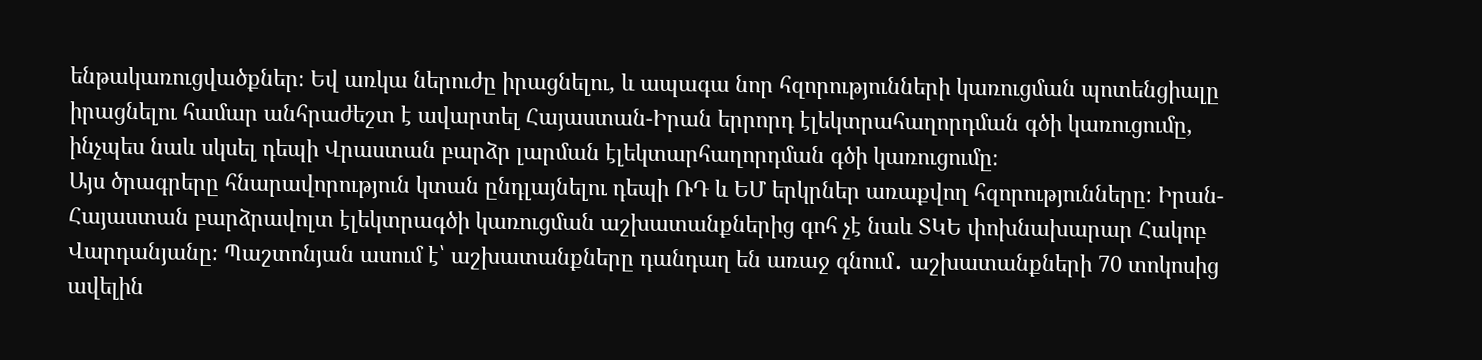ենթակառուցվածքներ։ Եվ առկա ներուժը իրացնելու, և ապագա նոր հզորությունների կառուցման պոտենցիալը իրացնելու համար անհրաժեշտ է ավարտել Հայաստան-Իրան երրորդ էլեկտրահաղորդման գծի կառուցումը, ինչպես նաև սկսել դեպի Վրաստան բարձր լարման էլեկտարհաղորդման գծի կառուցումը։
Այս ծրագրերը հնարավորություն կտան ընդլայնելու դեպի ՌԴ և ԵՄ երկրներ առաքվող հզորությունները։ Իրան-Հայաստան բարձրավոլտ էլեկտրագծի կառուցման աշխատանքներից գոհ չէ նաև ՏԿԵ փոխնախարար Հակոբ Վարդանյանը։ Պաշտոնյան ասում է՝ աշխատանքները դանդաղ են առաջ գնում․ աշխատանքների 70 տոկոսից ավելին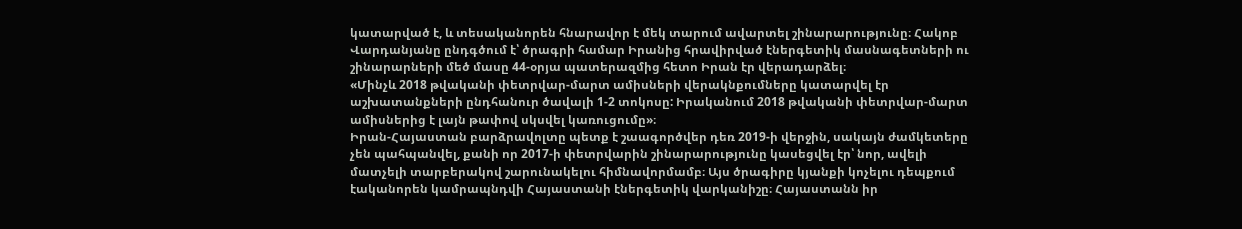կատարված է, և տեսականորեն հնարավոր է մեկ տարում ավարտել շինարարությունը։ Հակոբ Վարդանյանը ընդգծում է՝ ծրագրի համար Իրանից հրավիրված էներգետիկ մասնագետների ու շինարարների մեծ մասը 44-օրյա պատերազմից հետո Իրան էր վերադարձել։
«Մինչև 2018 թվականի փետրվար-մարտ ամիսների վերակնքումները կատարվել էր աշխատանքների ընդհանուր ծավալի 1-2 տոկոսը: Իրականում 2018 թվականի փետրվար-մարտ ամիսներից է լայն թափով սկսվել կառուցումը»։
Իրան-Հայաստան բարձրավոլտը պետք է շաագործվեր դեռ 2019-ի վերջին, սակայն ժամկետերը չեն պահպանվել, քանի որ 2017-ի փետրվարին շինարարությունը կասեցվել էր՝ նոր, ավելի մատչելի տարբերակով շարունակելու հիմնավորմամբ։ Այս ծրագիրը կյանքի կոչելու դեպքում էականորեն կամրապնդվի Հայաստանի էներգետիկ վարկանիշը։ Հայաստանն իր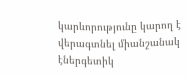կարևորությունը կարող է վերագտնել միանշանակ էներգետիկ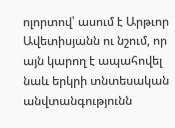ոլորտով՝ ասում է Արթւոր Ավետիսյանն ու նշում, որ այն կարող է ապահովել նաև երկրի տնտեսական անվտանգությունն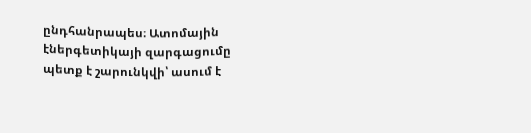ընդհանրապես։ Ատոմային էներգետիկայի զարգացումը պետք է շարունկվի՝ ասում է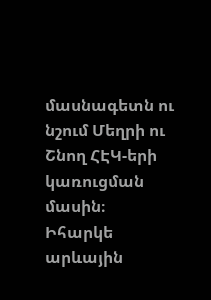մասնագետն ու նշում Մեղրի ու Շնող ՀԷԿ-երի կառուցման մասին։ Իհարկե արևային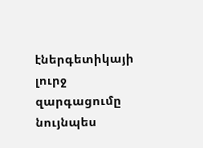էներգետիկայի լուրջ զարգացումը նույնպես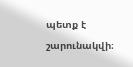պետք է շարունակվի։